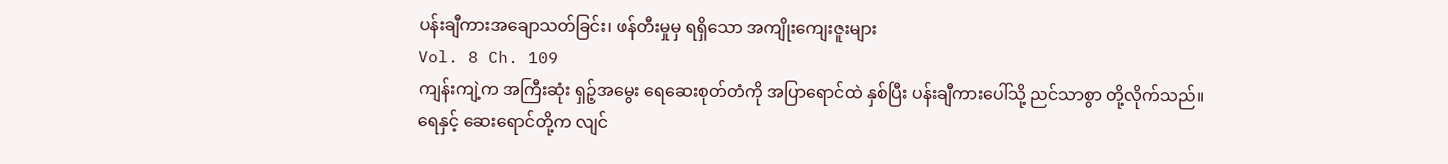ပန်းချီကားအချောသတ်ခြင်း၊ ဖန်တီးမှုမှ ရရှိသော အကျိုးကျေးဇူးများ
Vol. 8 Ch. 109
ကျန်းကျဲ့က အကြီးဆုံး ရှဉ့်အမွေး ရေဆေးစုတ်တံကို အပြာရောင်ထဲ နှစ်ပြီး ပန်းချီကားပေါ်သို့ ညင်သာစွာ တို့လိုက်သည်။
ရေနှင့် ဆေးရောင်တို့က လျင်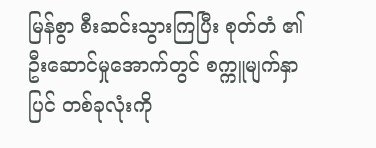မြန်စွာ စီးဆင်းသွားကြပြီး စုတ်တံ ၏ ဦးဆောင်မှုအောက်တွင် စက္ကူမျက်နှာပြင် တစ်ခုလုံးကို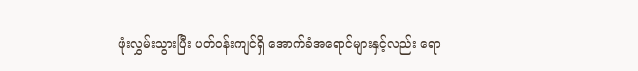ဖုံးလွှမ်းသွားပြီး ပတ်ဝန်းကျင်ရှိ အောက်ခံအရောင်များနှင့်လည်း ရော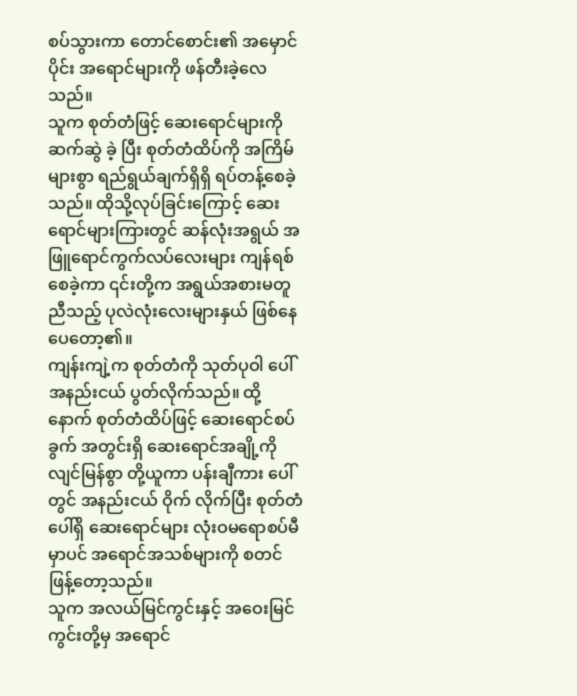စပ်သွားကာ တောင်စောင်း၏ အမှောင်ပိုင်း အရောင်များကို ဖန်တီးခဲ့လေသည်။
သူက စုတ်တံဖြင့် ဆေးရောင်များကို ဆက်ဆွဲ ခဲ့ ပြီး စုတ်တံထိပ်ကို အကြိမ်များစွာ ရည်ရွယ်ချက်ရှိရှိ ရပ်တန့်စေခဲ့သည်။ ထိုသို့လုပ်ခြင်းကြောင့် ဆေးရောင်များကြားတွင် ဆန်လုံးအရွယ် အဖြူရောင်ကွက်လပ်လေးများ ကျန်ရစ်စေခဲ့ကာ ၎င်းတို့က အရွယ်အစားမတူညီသည့် ပုလဲလုံးလေးများနှယ် ဖြစ်နေ ပေတော့၏။
ကျန်းကျဲ့က စုတ်တံကို သုတ်ပုဝါ ပေါ် အနည်းငယ် ပွတ်လိုက်သည်။ ထို့နောက် စုတ်တံထိပ်ဖြင့် ဆေးရောင်စပ်ခွက် အတွင်းရှိ ဆေးရောင်အချို့ကို လျင်မြန်စွာ တို့ယူကာ ပန်းချီကား ပေါ်တွင် အနည်းငယ် ဝိုက် လိုက်ပြီး စုတ်တံပေါ်ရှိ ဆေးရောင်များ လုံးဝမရောစပ်မီမှာပင် အရောင်အသစ်များကို စတင် ဖြန့်တော့သည်။
သူက အလယ်မြင်ကွင်းနှင့် အဝေးမြင်ကွင်းတို့မှ အရောင်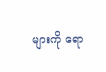များကို ရော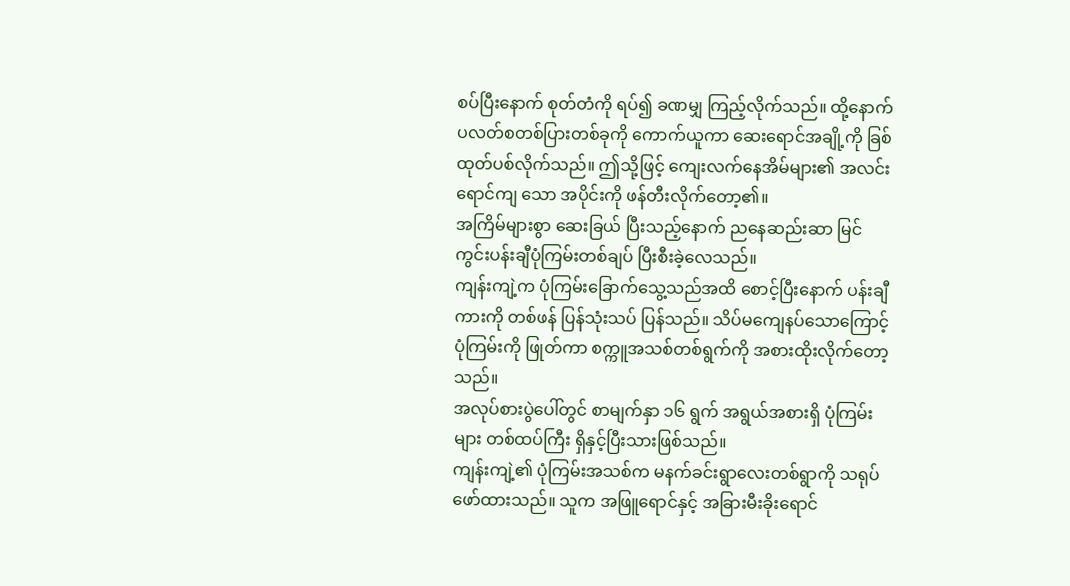စပ်ပြီးနောက် စုတ်တံကို ရပ်၍ ခဏမျှ ကြည့်လိုက်သည်။ ထို့နောက် ပလတ်စတစ်ပြားတစ်ခုကို ကောက်ယူကာ ဆေးရောင်အချို့ကို ခြစ်ထုတ်ပစ်လိုက်သည်။ ဤသို့ဖြင့် ကျေးလက်နေအိမ်များ၏ အလင်းရောင်ကျ သော အပိုင်းကို ဖန်တီးလိုက်တော့၏။
အကြိမ်များစွာ ဆေးခြယ် ပြီးသည့်နောက် ညနေဆည်းဆာ မြင်ကွင်းပန်းချီပုံကြမ်းတစ်ချပ် ပြီးစီးခဲ့လေသည်။
ကျန်းကျဲ့က ပုံကြမ်းခြောက်သွေ့သည်အထိ စောင့်ပြီးနောက် ပန်းချီကားကို တစ်ဖန် ပြန်သုံးသပ် ပြန်သည်။ သိပ်မကျေနပ်သောကြောင့် ပုံကြမ်းကို ဖြုတ်ကာ စက္ကူအသစ်တစ်ရွက်ကို အစားထိုးလိုက်တော့သည်။
အလုပ်စားပွဲပေါ်တွင် စာမျက်နှာ ၁၆ ရွက် အရွယ်အစားရှိ ပုံကြမ်းများ တစ်ထပ်ကြီး ရှိနှင့်ပြီးသားဖြစ်သည်။
ကျန်းကျဲ့၏ ပုံကြမ်းအသစ်က မနက်ခင်းရွာလေးတစ်ရွာကို သရုပ်ဖော်ထားသည်။ သူက အဖြူရောင်နှင့် အခြားမီးခိုးရောင်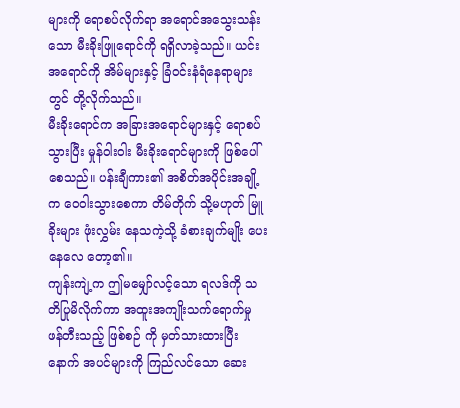များကို ရောစပ်လိုက်ရာ အရောင်အသွေးသန်းသော မီးခိုးဖြူရောင်ကို ရရှိလာခဲ့သည်။ ယင်းအရောင်ကို အိမ်များနှင့် ခြံဝင်းနံရံနေရာများတွင် တို့လိုက်သည်။
မီးခိုးရောင်က အခြားအရောင်များနှင့် ရောစပ်သွားပြီး မှုန်ဝါးဝါး မီးခိုးရောင်များကို ဖြစ်ပေါ်စေသည်။ ပန်းချီကား၏ အစိတ်အပိုင်းအချို့က ဝေဝါးသွားစေကာ တိမ်တိုက် သို့မဟုတ် မြူခိုးများ ဖုံးလွှမ်း နေသကဲ့သို့ ခံစားချက်မျိုး ပေးနေလေ တော့၏။
ကျန်းကျဲ့က ဤမမျှော်လင့်သော ရလဒ်ကို သတိပြုမိလိုက်ကာ အထူးအကျိုးသက်ရောက်မှု ဖန်တီးသည့် ဖြစ်စဉ် ကို မှတ်သားထားပြီးနောက် အပင်များကို ကြည်လင်သော ဆေး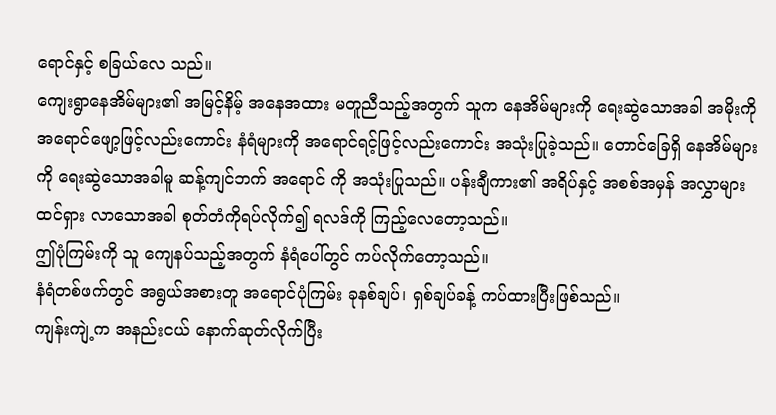ရောင်နှင့် စခြယ်လေ သည်။
ကျေးရွာနေအိမ်များ၏ အမြင့်နိမ့် အနေအထား မတူညီသည့်အတွက် သူက နေအိမ်များကို ရေးဆွဲသောအခါ အမိုးကို အရောင်ဖျော့ဖြင့်လည်းကောင်း နံရံများကို အရောင်ရင့်ဖြင့်လည်းကောင်း အသုံးပြုခဲ့သည်။ တောင်ခြေရှိ နေအိမ်များကို ရေးဆွဲသောအခါမူ ဆန့်ကျင်ဘက် အရောင် ကို အသုံးပြုသည်။ ပန်းချီကား၏ အရိပ်နှင့် အစစ်အမှန် အလွှာများ ထင်ရှား လာသောအခါ စုတ်တံကိုရပ်လိုက်၍ ရလဒ်ကို ကြည့်လေတော့သည်။
ဤပုံကြမ်းကို သူ ကျေနပ်သည့်အတွက် နံရံပေါ်တွင် ကပ်လိုက်တော့သည်။
နံရံတစ်ဖက်တွင် အရွယ်အစားတူ အရောင်ပုံကြမ်း ခုနစ်ချပ်၊ ရှစ်ချပ်ခန့် ကပ်ထားပြီးဖြစ်သည်။
ကျန်းကျဲ့က အနည်းငယ် နောက်ဆုတ်လိုက်ပြီး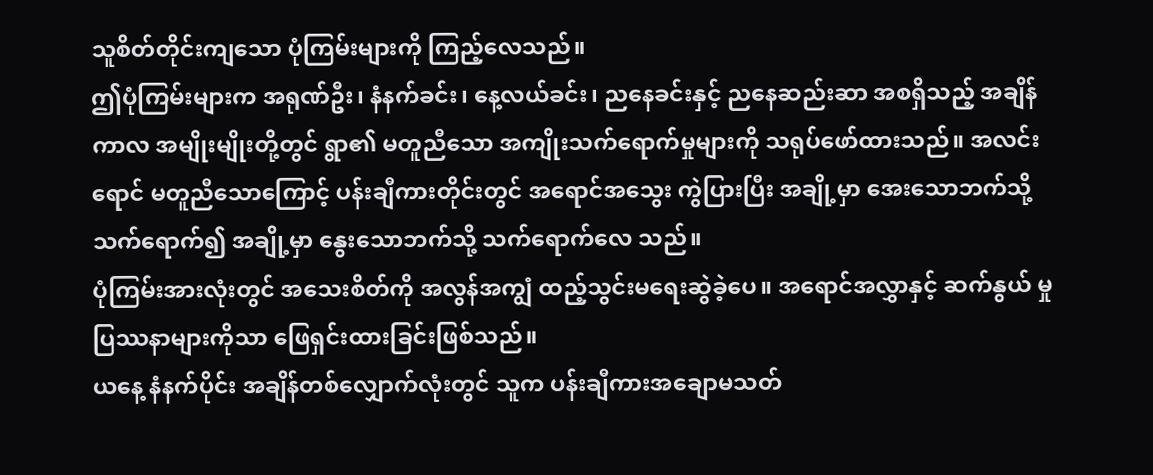သူစိတ်တိုင်းကျသော ပုံကြမ်းများကို ကြည့်လေသည်။
ဤပုံကြမ်းများက အရုဏ်ဦး၊ နံနက်ခင်း၊ နေ့လယ်ခင်း၊ ညနေခင်းနှင့် ညနေဆည်းဆာ အစရှိသည့် အချိန်ကာလ အမျိုးမျိုးတို့တွင် ရွာ၏ မတူညီသော အကျိုးသက်ရောက်မှုများကို သရုပ်ဖော်ထားသည်။ အလင်းရောင် မတူညီသောကြောင့် ပန်းချီကားတိုင်းတွင် အရောင်အသွေး ကွဲပြားပြီး အချို့မှာ အေးသောဘက်သို့ သက်ရောက်၍ အချို့မှာ နွေးသောဘက်သို့ သက်ရောက်လေ သည်။
ပုံကြမ်းအားလုံးတွင် အသေးစိတ်ကို အလွန်အကျွံ ထည့်သွင်းမရေးဆွဲခဲ့ပေ။ အရောင်အလွှာနှင့် ဆက်နွယ် မှု ပြဿနာများကိုသာ ဖြေရှင်းထားခြင်းဖြစ်သည်။
ယနေ့ နံနက်ပိုင်း အချိန်တစ်လျှောက်လုံးတွင် သူက ပန်းချီကားအချောမသတ်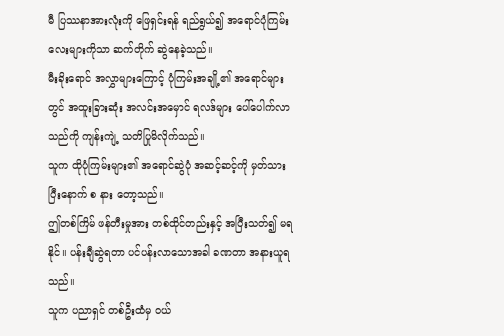မီ ပြဿနာအားလုံးကို ဖြေရှင်းရန် ရည်ရွယ်၍ အရောင်ပုံကြမ်းလေးများကိုသာ ဆက်တိုက် ဆွဲနေခဲ့သည်။
မီးခိုးရောင် အလွှာများကြောင့် ပုံကြမ်းအချို့၏ အရောင်များတွင် အထူးခြားဆုံး အလင်းအမှောင် ရလဒ်များ ပေါ်ပေါက်လာသည်ကို ကျန်းကျဲ့ သတိပြုမိလိုက်သည်။
သူက ထိုပုံကြမ်းများ၏ အရောင်ဆွဲပုံ အဆင့်ဆင့်ကို မှတ်သား ပြီးနောက် စ နား တော့သည်။
ဤတစ်ကြိမ် ဖန်တီးမှုအား တစ်ထိုင်တည်းနှင့် အပြီးသတ်၍ မရနိုင်။ ပန်းချီဆွဲရတာ ပင်ပန်းလာသောအခါ ခဏတာ အနားယူရ သည်။
သူက ပညာရှင် တစ်ဦးထံမှ ဝယ်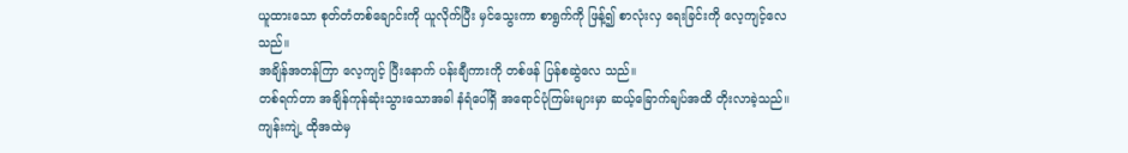ယူထားသော စုတ်တံတစ်ချောင်းကို ယူလိုက်ပြီး မှင်သွေးကာ စာရွက်ကို ဖြန့်၍ စာလုံးလှ ရေးခြင်းကို လေ့ကျင့်လေသည်။
အချိန်အတန်ကြာ လေ့ကျင့် ပြီးနောက် ပန်းချီကားကို တစ်ဖန် ပြန်စဆွဲလေ သည်။
တစ်ရက်တာ အချိန်ကုန်ဆုံးသွားသောအခါ နံရံပေါ်ရှိ အရောင်ပုံကြမ်းများမှာ ဆယ့်ခြောက်ချပ်အထိ တိုးလာခဲ့သည်။
ကျန်းကျဲ့ ထိုအထဲမှ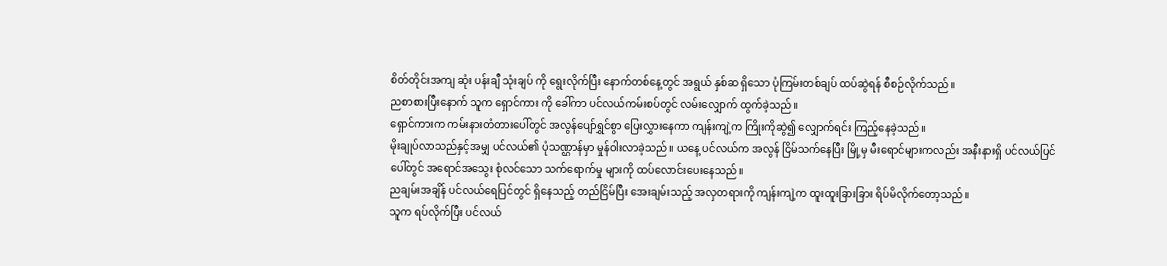စိတ်တိုင်းအကျ ဆုံး ပန်းချီ သုံးချပ် ကို ရွေးလိုက်ပြီး နောက်တစ်နေ့တွင် အရွယ် နှစ်ဆ ရှိသော ပုံကြမ်းတစ်ချပ် ထပ်ဆွဲရန် စီစဉ်လိုက်သည်။
ညစာစားပြီးနောက် သူက ရှောင်ကား ကို ခေါ်ကာ ပင်လယ်ကမ်းစပ်တွင် လမ်းလျှောက် ထွက်ခဲ့သည်။
ရှောင်ကားက ကမ်းနားတံတားပေါ်တွင် အလွန်ပျော်ရွှင်စွာ ပြေးလွှားနေကာ ကျန်းကျဲ့က ကြိုးကိုဆွဲ၍ လျှောက်ရင်း ကြည့်နေခဲ့သည်။
မိုးချုပ်လာသည်နှင့်အမျှ ပင်လယ်၏ ပုံသဏ္ဌာန်မှာ မှုန်ဝါးလာခဲ့သည်။ ယနေ့ ပင်လယ်က အလွန် ငြိမ်သက်နေပြီး မြို့မှ မီးရောင်များကလည်း အနီးနားရှိ ပင်လယ်ပြင်ပေါ်တွင် အရောင်အသွေး စုံလင်သော သက်ရောက်မှု များကို ထပ်လောင်းပေးနေသည်။
ညချမ်းအချိန် ပင်လယ်ရေပြင်တွင် ရှိနေသည့် တည်ငြိမ်ပြီး အေးချမ်းသည့် အလှတရားကို ကျန်းကျဲ့က ထူးထူးခြားခြား ရိပ်မိလိုက်တော့သည်။
သူက ရပ်လိုက်ပြီး ပင်လယ်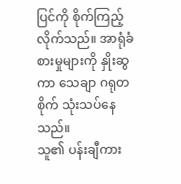ပြင်ကို စိုက်ကြည့်လိုက်သည်။ အာရုံခံစားမှုများကို နှိုးဆွကာ သေချာ ဂရုတစိုက် သုံးသပ်နေသည်။
သူ၏ ပန်းချီကား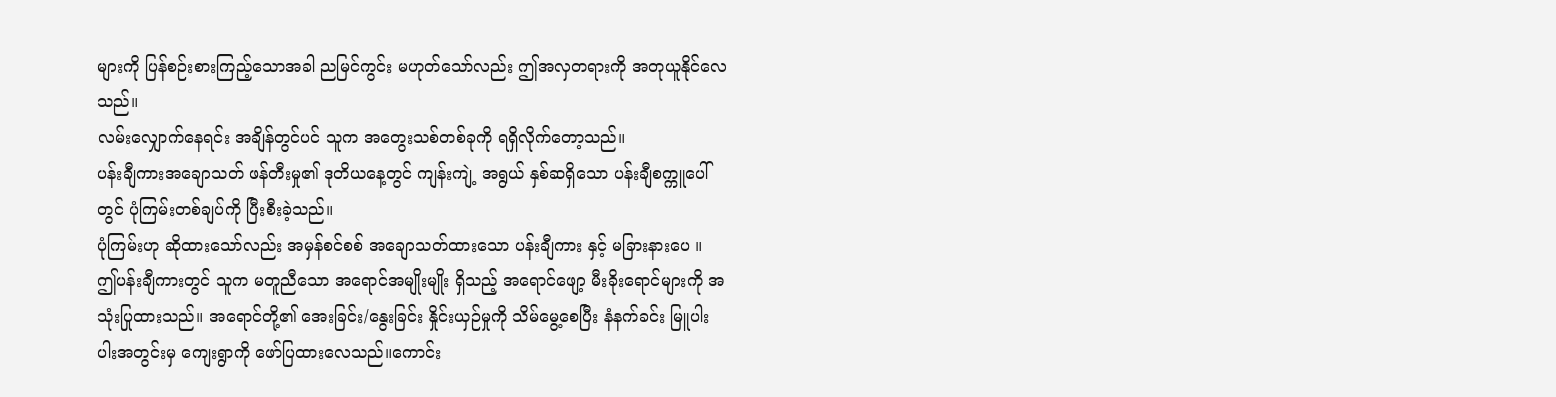များကို ပြန်စဉ်းစားကြည့်သောအခါ ညမြင်ကွင်း မဟုတ်သော်လည်း ဤအလှတရားကို အတုယူနိုင်လေ သည်။
လမ်းလျှောက်နေရင်း အချိန်တွင်ပင် သူက အတွေးသစ်တစ်ခုကို ရရှိလိုက်တော့သည်။
ပန်းချီကားအချောသတ် ဖန်တီးမှု၏ ဒုတိယနေ့တွင် ကျန်းကျဲ့ အရွယ် နှစ်ဆရှိသော ပန်းချီစက္ကူပေါ်တွင် ပုံကြမ်းတစ်ချပ်ကို ပြီးစီးခဲ့သည်။
ပုံကြမ်းဟု ဆိုထားသော်လည်း အမှန်စင်စစ် အချောသတ်ထားသော ပန်းချီကား နှင့် မခြားနားပေ ။
ဤပန်းချီကားတွင် သူက မတူညီသော အရောင်အမျိုးမျိုး ရှိသည့် အရောင်ဖျော့ မီးခိုးရောင်များကို အသုံးပြုထားသည်။ အရောင်တို့၏ အေးခြင်း/နွေးခြင်း နှိုင်းယှဉ်မှုကို သိမ်မွေ့စေပြီး နံနက်ခင်း မြူပါးပါးအတွင်းမှ ကျေးရွာကို ဖော်ပြထားလေသည်။ကောင်း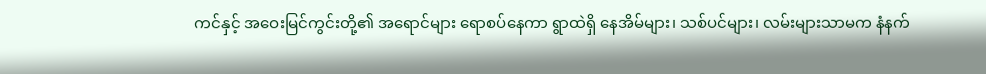ကင်နှင့် အဝေးမြင်ကွင်းတို့၏ အရောင်များ ရောစပ်နေကာ ရွာထဲရှိ နေအိမ်များ၊ သစ်ပင်များ၊ လမ်းများသာမက နံနက်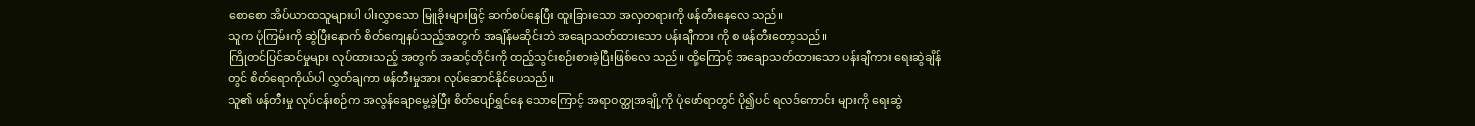စောစော အိပ်ယာထသူများပါ ပါးလွှာသော မြူခိုးများဖြင့် ဆက်စပ်နေပြီး ထူးခြားသော အလှတရားကို ဖန်တီးနေလေ သည်။
သူက ပုံကြမ်းကို ဆွဲပြီးနောက် စိတ်ကျေနပ်သည့်အတွက် အချိန်မဆိုင်းဘဲ အချောသတ်ထားသော ပန်းချီကား ကို စ ဖန်တီးတော့သည်။
ကြိုတင်ပြင်ဆင်မှုများ လုပ်ထားသည့် အတွက် အဆင့်တိုင်းကို ထည့်သွင်းစဉ်းစားခဲ့ပြီးဖြစ်လေ သည်။ ထို့ကြောင့် အချောသတ်ထားသော ပန်းချီကား ရေးဆွဲချိန်တွင် စိတ်ရောကိုယ်ပါ လွှတ်ချကာ ဖန်တီးမှုအား လုပ်ဆောင်နိုင်ပေသည်။
သူ၏ ဖန်တီးမှု လုပ်ငန်းစဉ်က အလွန်ချောမွေ့ခဲ့ပြီး စိတ်ပျော်ရွှင်နေ သောကြောင့် အရာဝတ္ထုအချို့ကို ပုံဖော်ရာတွင် ပို၍ပင် ရလဒ်ကောင်း များကို ရေးဆွဲ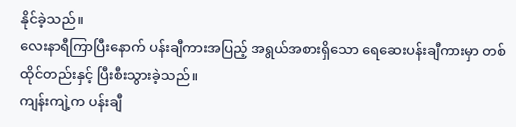နိုင်ခဲ့သည်။
လေးနာရီကြာပြီးနောက် ပန်းချီကားအပြည့် အရွယ်အစားရှိသော ရေဆေးပန်းချီကားမှာ တစ်ထိုင်တည်းနှင့် ပြီးစီးသွားခဲ့သည်။
ကျန်းကျဲ့က ပန်းချီ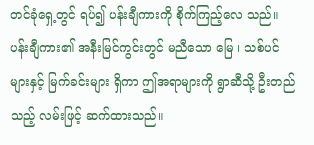တင်ခုံရှေ့တွင် ရပ်၍ ပန်းချီကားကို စိုက်ကြည့်လေ သည်။
ပန်းချီကား၏ အနီးမြင်ကွင်းတွင် မညီသော မြေ ၊ သစ်ပင်များနှင့် မြက်ခင်းများ ရှိကာ ဤအရာများကို ရွာဆီသို့ ဦးတည်သည့် လမ်းဖြင့် ဆက်ထားသည်။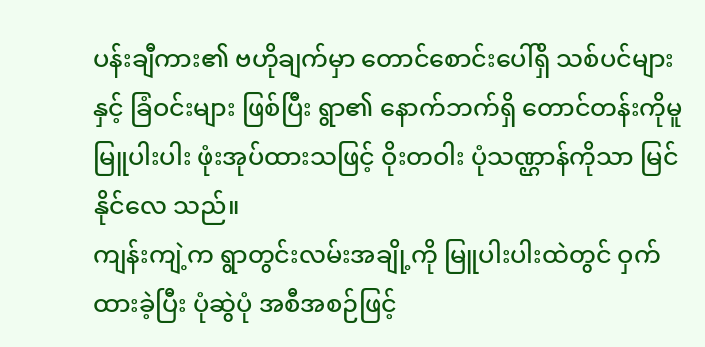ပန်းချီကား၏ ဗဟိုချက်မှာ တောင်စောင်းပေါ်ရှိ သစ်ပင်များနှင့် ခြံဝင်းများ ဖြစ်ပြီး ရွာ၏ နောက်ဘက်ရှိ တောင်တန်းကိုမူ မြူပါးပါး ဖုံးအုပ်ထားသဖြင့် ဝိုးတဝါး ပုံသဏ္ဌာန်ကိုသာ မြင်နိုင်လေ သည်။
ကျန်းကျဲ့က ရွာတွင်းလမ်းအချို့ကို မြူပါးပါးထဲတွင် ဝှက်ထားခဲ့ပြီး ပုံဆွဲပုံ အစီအစဉ်ဖြင့်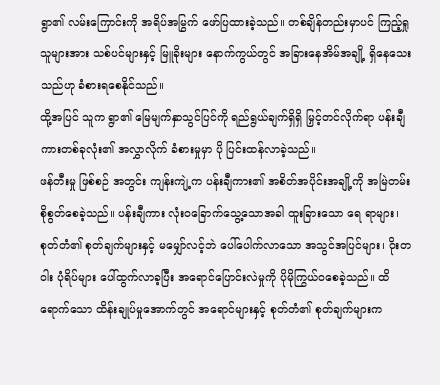ရွာ၏ လမ်းကြောင်းကို အရိပ်အမြွက် ဖော်ပြထားခဲ့သည်။ တစ်ချိန်တည်းမှာပင် ကြည့်ရှုသူများအား သစ်ပင်များနှင့် မြူခိုးများ နောက်ကွယ်တွင် အခြားနေအိမ်အချို့ ရှိနေသေးသည်ဟု ခံစားရစေနိုင်သည်။
ထို့အပြင် သူက ရွာ၏ မြေမျက်နှာသွင်ပြင်ကို ရည်ရွယ်ချက်ရှိရှိ မြှင့်တင်လိုက်ရာ ပန်းချီကားတစ်ခုလုံး၏ အလွှာလိုက် ခံစားမှုမှာ ပို ပြင်းထန်လာခဲ့သည်။
ဖန်တီးမှု ဖြစ်စဉ် အတွင်း ကျန်းကျဲ့က ပန်းချီကား၏ အစိတ်အပိုင်းအချို့ကို အမြဲတမ်း စိုစွတ်စေခဲ့သည်။ ပန်းချီကား လုံးဝခြောက်သွေ့သောအခါ ထူးခြားသော ရေ ရာများ၊ စုတ်တံ၏ စုတ်ချက်များနှင့် မမျှော်လင့်ဘဲ ပေါ်ပေါက်လာသော အသွင်အပြင်များ၊ ဝိုးတဝါး ပုံရိပ်များ ပေါ်ထွက်လာခ့ပြီး အရောင်ပြောင်းလဲမှုကို ပိုမိုကြွယ်ဝစေခဲ့သည်။ ထိရောက်သော ထိန်းချုပ်မှုအောက်တွင် အရောင်များနှင့် စုတ်တံ၏ စုတ်ချက်များက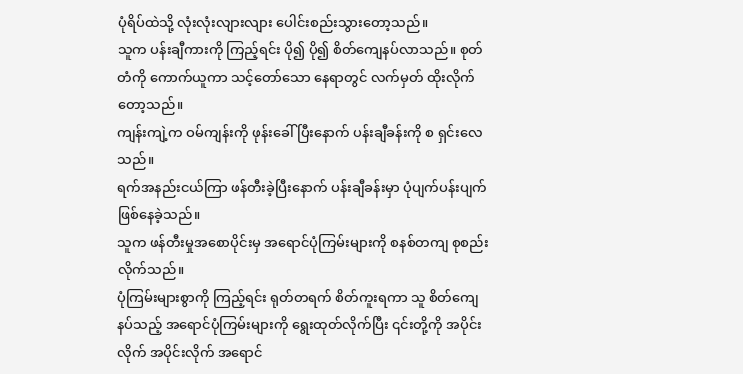ပုံရိပ်ထဲသို့ လုံးလုံးလျားလျား ပေါင်းစည်းသွားတော့သည်။
သူက ပန်းချီကားကို ကြည့်ရင်း ပို၍ ပို၍ စိတ်ကျေနပ်လာသည်။ စုတ်တံကို ကောက်ယူကာ သင့်တော်သော နေရာတွင် လက်မှတ် ထိုးလိုက်တော့သည်။
ကျန်းကျဲ့က ဝမ်ကျန်းကို ဖုန်းခေါ်ပြီးနောက် ပန်းချီခန်းကို စ ရှင်းလေ သည်။
ရက်အနည်းငယ်ကြာ ဖန်တီးခဲ့ပြီးနောက် ပန်းချီခန်းမှာ ပုံပျက်ပန်းပျက် ဖြစ်နေခဲ့သည်။
သူက ဖန်တီးမှုအစောပိုင်းမှ အရောင်ပုံကြမ်းများကို စနစ်တကျ စုစည်းလိုက်သည်။
ပုံကြမ်းများစွာကို ကြည့်ရင်း ရုတ်တရက် စိတ်ကူးရကာ သူ စိတ်ကျေနပ်သည့် အရောင်ပုံကြမ်းများကို ရွေးထုတ်လိုက်ပြီး ၎င်းတို့ကို အပိုင်းလိုက် အပိုင်းလိုက် အရောင်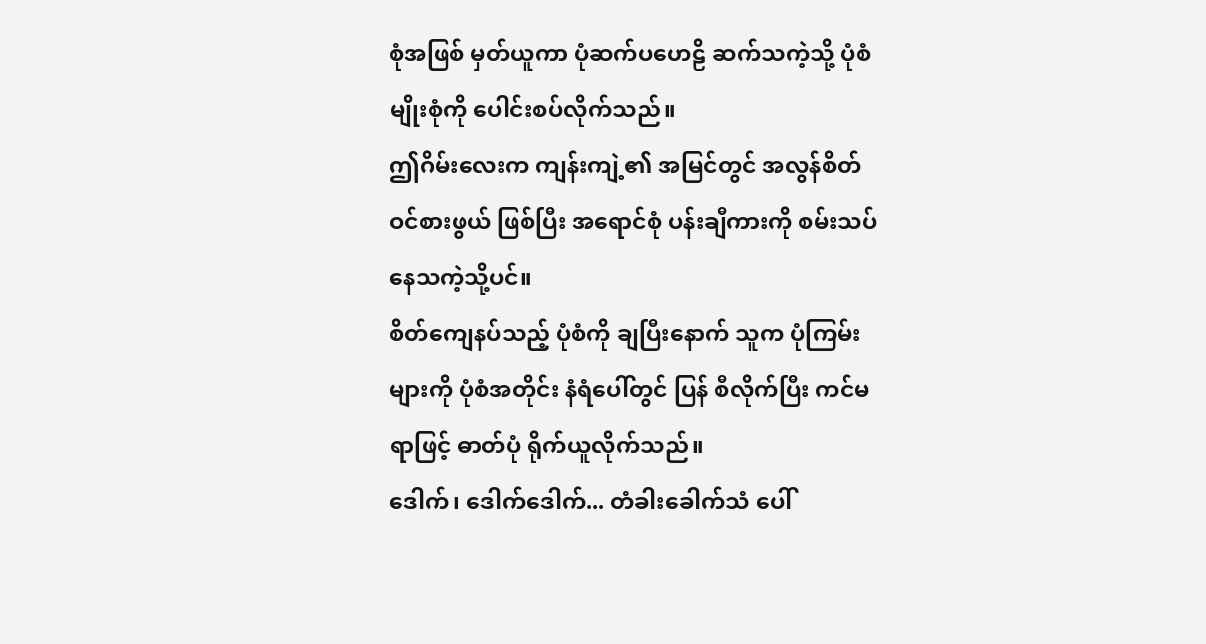စုံအဖြစ် မှတ်ယူကာ ပုံဆက်ပဟေဠိ ဆက်သကဲ့သို့ ပုံစံမျိုးစုံကို ပေါင်းစပ်လိုက်သည်။
ဤဂိမ်းလေးက ကျန်းကျဲ့၏ အမြင်တွင် အလွန်စိတ်ဝင်စားဖွယ် ဖြစ်ပြီး အရောင်စုံ ပန်းချီကားကို စမ်းသပ်နေသကဲ့သို့ပင်။
စိတ်ကျေနပ်သည့် ပုံစံကို ချပြီးနောက် သူက ပုံကြမ်းများကို ပုံစံအတိုင်း နံရံပေါ်တွင် ပြန် စီလိုက်ပြီး ကင်မရာဖြင့် ဓာတ်ပုံ ရိုက်ယူလိုက်သည်။
ဒေါက်၊ ဒေါက်ဒေါက်... တံခါးခေါက်သံ ပေါ်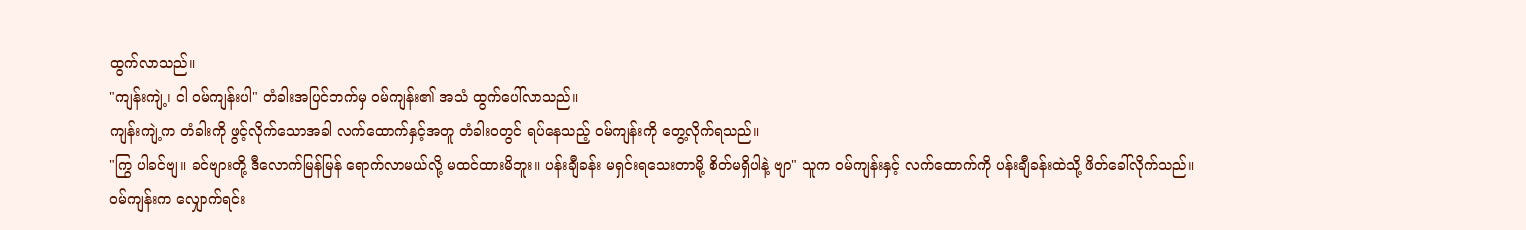ထွက်လာသည်။
"ကျန်းကျဲ့၊ ငါ ဝမ်ကျန်းပါ" တံခါးအပြင်ဘက်မှ ဝမ်ကျန်း၏ အသံ ထွက်ပေါ်လာသည်။
ကျန်းကျဲ့က တံခါးကို ဖွင့်လိုက်သောအခါ လက်ထောက်နှင့်အတူ တံခါးဝတွင် ရပ်နေသည့် ဝမ်ကျန်းကို တွေ့လိုက်ရသည်။
"ကြွ ပါခင်ဗျ။ ခင်ဗျားတို့ ဒီလောက်မြန်မြန် ရောက်လာမယ်လို့ မထင်ထားမိဘူး။ ပန်းချီခန်း မရှင်းရသေးတာမို့ စိတ်မရှိပါနဲ့ ဗျာ" သူက ဝမ်ကျန်းနှင့် လက်ထောက်ကို ပန်းချီခန်းထဲသို့ ဖိတ်ခေါ်လိုက်သည်။
ဝမ်ကျန်းက လျှောက်ရင်း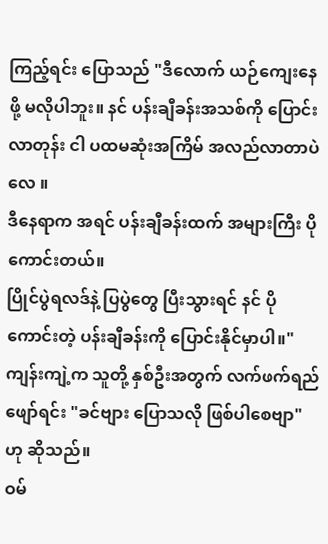ကြည့်ရင်း ပြောသည် "ဒီလောက် ယဉ်ကျေးနေဖို့ မလိုပါဘူး။ နင် ပန်းချီခန်းအသစ်ကို ပြောင်းလာတုန်း ငါ ပထမဆုံးအကြိမ် အလည်လာတာပဲလေ ။
ဒီနေရာက အရင် ပန်းချီခန်းထက် အများကြီး ပိုကောင်းတယ်။
ပြိုင်ပွဲရလဒ်နဲ့ ပြပွဲတွေ ပြီးသွားရင် နင် ပိုကောင်းတဲ့ ပန်းချီခန်းကို ပြောင်းနိုင်မှာပါ။"
ကျန်းကျဲ့က သူတို့ နှစ်ဦးအတွက် လက်ဖက်ရည် ဖျော်ရင်း "ခင်ဗျား ပြောသလို ဖြစ်ပါစေဗျာ" ဟု ဆိုသည်။
ဝမ်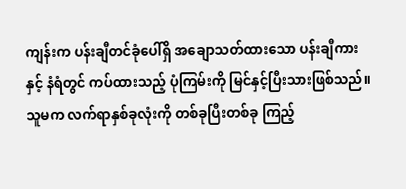ကျန်းက ပန်းချီတင်ခုံပေါ်ရှိ အချောသတ်ထားသော ပန်းချီကားနှင့် နံရံတွင် ကပ်ထားသည့် ပုံကြမ်းကို မြင်နှင့်ပြီးသားဖြစ်သည်။
သူမက လက်ရာနှစ်ခုလုံးကို တစ်ခုပြီးတစ်ခု ကြည့်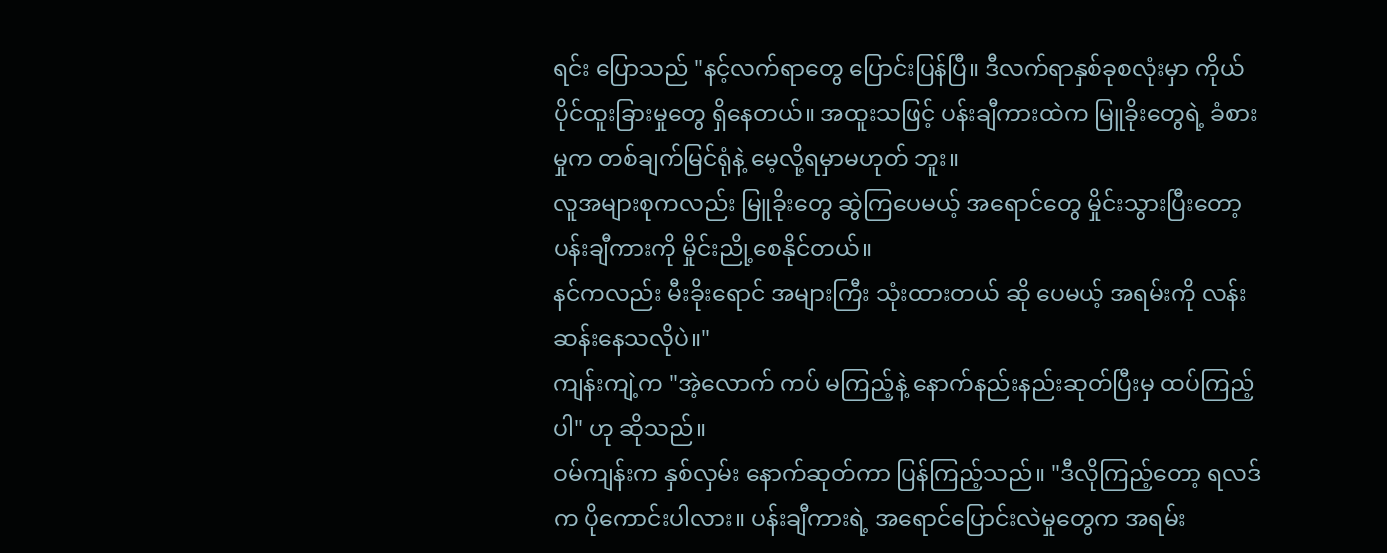ရင်း ပြောသည် "နင့်လက်ရာတွေ ပြောင်းပြန်ပြီ။ ဒီလက်ရာနှစ်ခုစလုံးမှာ ကိုယ်ပိုင်ထူးခြားမှုတွေ ရှိနေတယ်။ အထူးသဖြင့် ပန်းချီကားထဲက မြူခိုးတွေရဲ့ ခံစားမှုက တစ်ချက်မြင်ရုံနဲ့ မေ့လို့ရမှာမဟုတ် ဘူး။
လူအများစုကလည်း မြူခိုးတွေ ဆွဲကြပေမယ့် အရောင်တွေ မှိုင်းသွားပြီးတော့ ပန်းချီကားကို မှိုင်းညို့စေနိုင်တယ်။
နင်ကလည်း မီးခိုးရောင် အများကြီး သုံးထားတယ် ဆို ပေမယ့် အရမ်းကို လန်းဆန်းနေသလိုပဲ။"
ကျန်းကျဲ့က "အဲ့လောက် ကပ် မကြည့်နဲ့ နောက်နည်းနည်းဆုတ်ပြီးမှ ထပ်ကြည့်ပါ" ဟု ဆိုသည်။
ဝမ်ကျန်းက နှစ်လှမ်း နောက်ဆုတ်ကာ ပြန်ကြည့်သည်။ "ဒီလိုကြည့်တော့ ရလဒ်က ပိုကောင်းပါလား။ ပန်းချီကားရဲ့ အရောင်ပြောင်းလဲမှုတွေက အရမ်း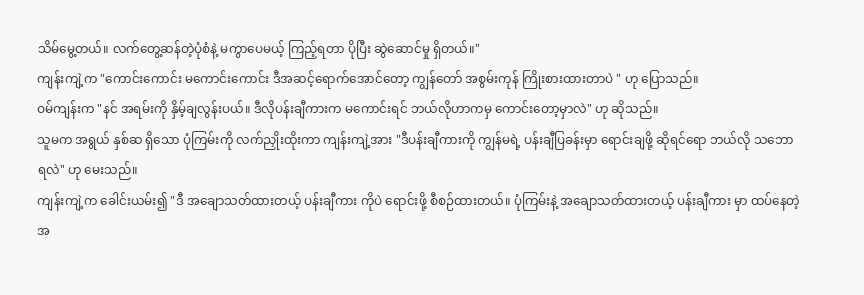သိမ်မွေ့တယ်။ လက်တွေ့ဆန်တဲ့ပုံစံနဲ့ မကွာပေမယ့် ကြည့်ရတာ ပိုပြီး ဆွဲဆောင်မှု ရှိတယ်။"
ကျန်းကျဲ့က "ကောင်းကောင်း မကောင်းကောင်း ဒီအဆင့်ရောက်အောင်တော့ ကျွန်တော် အစွမ်းကုန် ကြိုးစားထားတာပဲ " ဟု ပြောသည်။
ဝမ်ကျန်းက "နင် အရမ်းကို နှိမ့်ချလွန်းပယ်။ ဒီလိုပန်းချီကားက မကောင်းရင် ဘယ်လိုဟာကမှ ကောင်းတော့မှာလဲ" ဟု ဆိုသည်။
သူမက အရွယ် နှစ်ဆ ရှိသော ပုံကြမ်းကို လက်ညှိုးထိုးကာ ကျန်းကျဲ့အား "ဒီပန်းချီကားကို ကျွန်မရဲ့ ပန်းချီပြခန်းမှာ ရောင်းချဖို့ ဆိုရင်ရော ဘယ်လို သဘောရလဲ" ဟု မေးသည်။
ကျန်းကျဲ့က ခေါင်းယမ်း၍ "ဒီ အချောသတ်ထားတယ့် ပန်းချီကား ကိုပဲ ရောင်းဖို့ စီစဉ်ထားတယ်။ ပုံကြမ်းနဲ့ အချောသတ်ထားတယ့် ပန်းချီကား မှာ ထပ်နေတဲ့ အ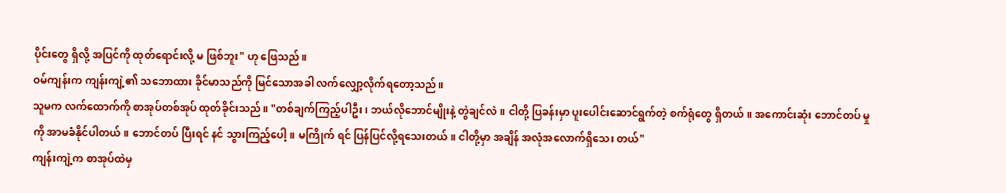ပိုင်းတွေ ရှိလို့ အပြင်ကို ထုတ်ရောင်းလို့ မ ဖြစ်ဘူး" ဟု ဖြေသည်။
ဝမ်ကျန်းက ကျန်းကျဲ့၏ သဘောထား ခိုင်မာသည်ကို မြင်သောအခါ လက်လျှော့လိုက်ရတော့သည်။
သူမက လက်ထောက်ကို စာအုပ်တစ်အုပ် ထုတ်ခိုင်းသည်။ "တစ်ချက်ကြည့်ပါဦး၊ ဘယ်လိုဘောင်မျိုးနဲ့ တွဲချင်လဲ။ ငါတို့ ပြခန်းမှာ ပူးပေါင်းဆောင်ရွက်တဲ့ စက်ရုံတွေ ရှိတယ်။ အကောင်းဆုံး ဘောင်တပ် မှုကို အာမခံနိုင်ပါတယ်။ ဘောင်တပ် ပြီးရင် နင် သွားကြည့်ပေါ့။ မကြိုက် ရင် ပြန်ပြင်လို့ရသေးတယ်။ ငါတို့မှာ အချိန် အလုံအလောက်ရှိသေး တယ်"
ကျန်းကျဲ့က စာအုပ်ထဲမှ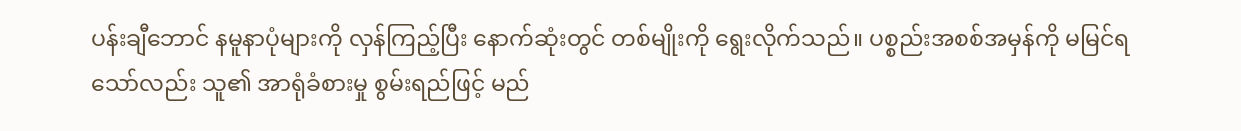ပန်းချီဘောင် နမူနာပုံများကို လှန်ကြည့်ပြီး နောက်ဆုံးတွင် တစ်မျိုးကို ရွေးလိုက်သည်။ ပစ္စည်းအစစ်အမှန်ကို မမြင်ရသော်လည်း သူ၏ အာရုံခံစားမှု စွမ်းရည်ဖြင့် မည်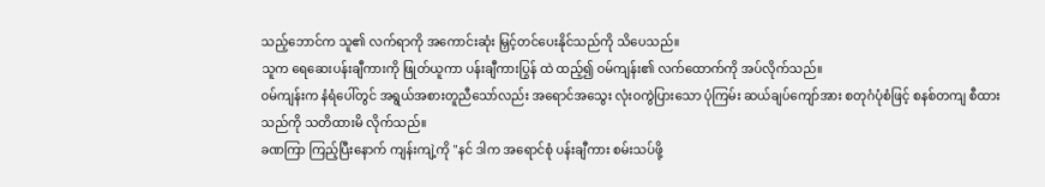သည့်ဘောင်က သူ၏ လက်ရာကို အကောင်းဆုံး မြှင့်တင်ပေးနိုင်သည်ကို သိပေသည်။
သူက ရေဆေးပန်းချီကားကို ဖြုတ်ယူကာ ပန်းချီကားပြွန် ထဲ ထည့်၍ ဝမ်ကျန်း၏ လက်ထောက်ကို အပ်လိုက်သည်။
ဝမ်ကျန်းက နံရံပေါ်တွင် အရွယ်အစားတူညီသော်လည်း အရောင်အသွေး လုံးဝကွဲပြားသော ပုံကြမ်း ဆယ်ချပ်ကျော်အား စတုဂံပုံစံဖြင့် စနစ်တကျ စီထားသည်ကို သတိထားမိ လိုက်သည်။
ခဏကြာ ကြည့်ပြီးနောက် ကျန်းကျဲ့ကို "နင် ဒါက အရောင်စုံ ပန်းချီကား စမ်းသပ်ဖို့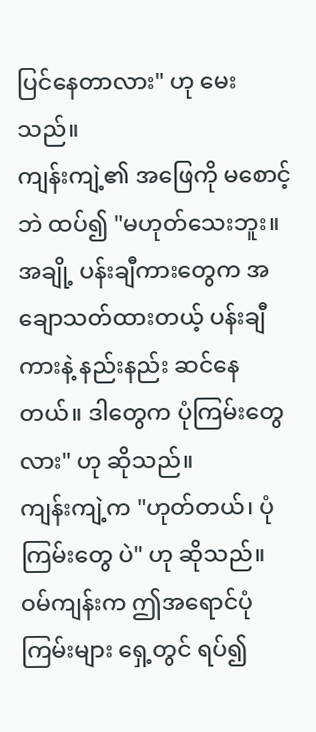ပြင်နေတာလား" ဟု မေးသည်။
ကျန်းကျဲ့၏ အဖြေကို မစောင့်ဘဲ ထပ်၍ "မဟုတ်သေးဘူး။ အချို့ ပန်းချီကားတွေက အချောသတ်ထားတယ့် ပန်းချီကားနဲ့ နည်းနည်း ဆင်နေတယ်။ ဒါတွေက ပုံကြမ်းတွေလား" ဟု ဆိုသည်။
ကျန်းကျဲ့က "ဟုတ်တယ်၊ ပုံကြမ်းတွေ ပဲ" ဟု ဆိုသည်။
ဝမ်ကျန်းက ဤအရောင်ပုံကြမ်းများ ရှေ့တွင် ရပ်၍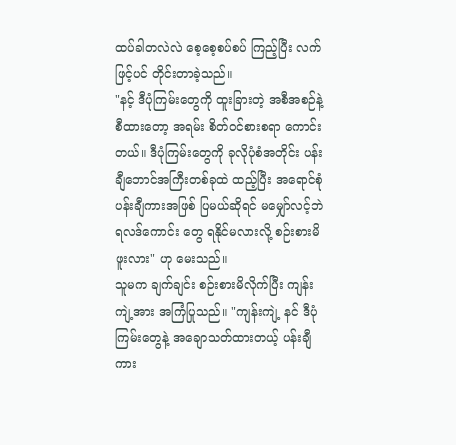ထပ်ခါတလဲလဲ စေ့စေ့စပ်စပ် ကြည့်ပြီး လက်ဖြင့်ပင် တိုင်းတာခဲ့သည်။
"နင့် ဒီပုံကြမ်းတွေကို ထူးခြားတဲ့ အစီအစဉ်နဲ့ စီထားတော့ အရမ်း စိတ်ဝင်စားစရာ ကောင်းတယ်။ ဒီပုံကြမ်းတွေကို ခုလိုပုံစံအတိုင်း ပန်းချီဘောင်အကြီးတစ်ခုထဲ ထည့်ပြီး အရောင်စုံ ပန်းချီကားအဖြစ် ပြမယ်ဆိုရင် မမျှော်လင့်ဘဲ ရလဒ်ကောင်း တွေ ရနိုင်မလားလို့ စဉ်းစားမိဖူးလား" ဟု မေးသည်။
သူမက ချက်ချင်း စဉ်းစားမိလိုက်ပြီး ကျန်းကျဲ့အား အကြံပြုသည်။ "ကျန်းကျဲ့ နင် ဒီပုံကြမ်းတွေနဲ့ အချောသတ်ထားတယ့် ပန်းချီကား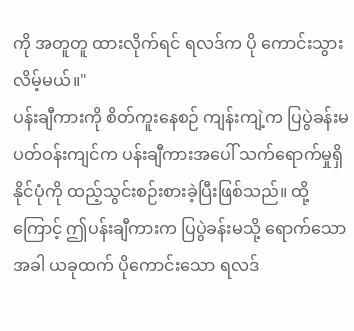ကို အတူတူ ထားလိုက်ရင် ရလဒ်က ပို ကောင်းသွားလိမ့်မယ်။"
ပန်းချီကားကို စိတ်ကူးနေစဉ် ကျန်းကျဲ့က ပြပွဲခန်းမ ပတ်ဝန်းကျင်က ပန်းချီကားအပေါ် သက်ရောက်မှုရှိနိုင်ပုံကို ထည့်သွင်းစဉ်းစားခဲ့ပြီးဖြစ်သည်။ ထို့ကြောင့် ဤပန်းချီကားက ပြပွဲခန်းမသို့ ရောက်သောအခါ ယခုထက် ပိုကောင်းသော ရလဒ်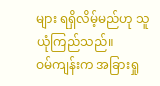များ ရရှိလိမ့်မည်ဟု သူ ယုံကြည်သည်။
ဝမ်ကျန်းက အခြားရှု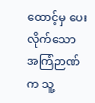ထောင့်မှ ပေးလိုက်သော အကြံဉာဏ်က သူ့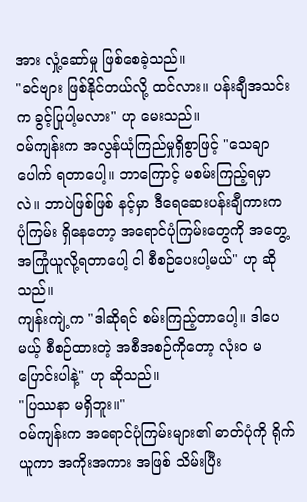အား လှုံ့ဆော်မှု ဖြစ်စေခဲ့သည်။
"ခင်ဗျား ဖြစ်နိုင်တယ်လို့ ထင်လား။ ပန်းချီအသင်းက ခွင့်ပြုပါ့မလား" ဟု မေးသည်။
ဝမ်ကျန်းက အလွန်ယုံကြည်မှုရှိစွာဖြင့် "သေချာပေါက် ရတာပေါ့။ ဘာကြောင့် မစမ်းကြည့်ရမှာလဲ။ ဘာပဲဖြစ်ဖြစ် နင့်မှာ ဒီရေဆေးပန်းချီကားက ပုံကြမ်း ရှိနေတော့ အရောင်ပုံကြမ်းတွေကို အတွေ့အကြုံယူလို့ရတာပေါ့ ငါ စီစဉ်ပေးပါ့မယ်" ဟု ဆိုသည်။
ကျန်းကျဲ့က "ဒါဆိုရင် စမ်းကြည့်တာပေါ့။ ဒါပေမယ့် စီစဉ်ထားတဲ့ အစီအစဉ်ကိုတော့ လုံးဝ မပြောင်းပါနဲ့" ဟု ဆိုသည်။
"ပြဿနာ မရှိဘူး။"
ဝမ်ကျန်းက အရောင်ပုံကြမ်းများ၏ ဓာတ်ပုံကို ရိုက်ယူကာ အကိုးအကား အဖြစ် သိမ်းပြီး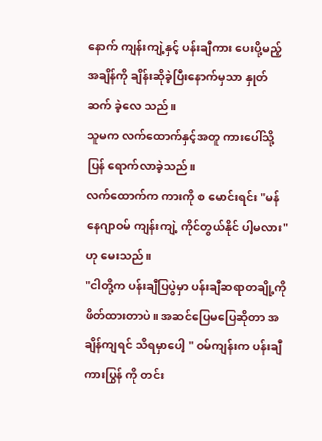နောက် ကျန်းကျဲ့နှင့် ပန်းချီကား ပေးပို့မည့် အချိန်ကို ချိန်းဆိုခဲ့ပြီးနောက်မှသာ နှုတ်ဆက် ခဲ့လေ သည်။
သူမက လက်ထောက်နှင့်အတူ ကားပေါ်သို့ ပြန် ရောက်လာခဲ့သည်။
လက်ထောက်က ကားကို စ မောင်းရင်း "မန်နေဂျာဝမ် ကျန်းကျဲ့ ကိုင်တွယ်နိုင် ပါ့မလား" ဟု မေးသည်။
"ငါတို့က ပန်းချီပြပွဲမှာ ပန်းချီဆရာတချို့ကို ဖိတ်ထားတာပဲ။ အဆင်ပြေမပြေဆိုတာ အချိန်ကျရင် သိရမှာပေါ့ " ဝမ်ကျန်းက ပန်းချီကားပြွန် ကို တင်း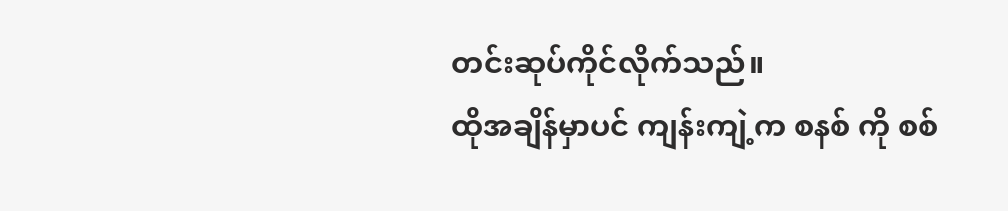တင်းဆုပ်ကိုင်လိုက်သည်။
ထိုအချိန်မှာပင် ကျန်းကျဲ့က စနစ် ကို စစ်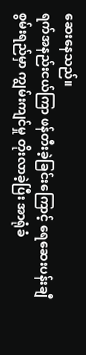ဆေးနေသည်။
ရက်အနည်းငယ်ကြာ ဖန်တီးခဲ့ခြင်းကြောင့် ရေဆေးပန်းချီ စွမ်းရည်မှာ ကျွမ်းကျင်မှု တိုးလာခဲ့ပြီး အာရုံခံ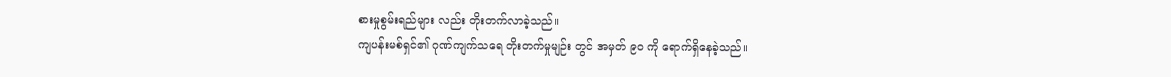စားမှုစွမ်းရည်များ လည်း တိုးတက်လာခဲ့သည်။
ကျပန်းမစ်ရှင်၏ ဂုဏ်ကျက်သရေ တိုးတက်မှုမျဉ်း တွင် အမှတ် ၉၀ ကို ရောက်ရှိနေခဲ့သည်။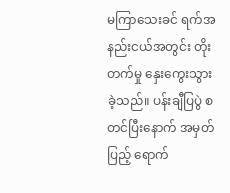မကြာသေးခင် ရက်အနည်းငယ်အတွင်း တိုးတက်မှု နှေးကွေးသွားခဲ့သည်။ ပန်းချီပြပွဲ စတင်ပြီးနောက် အမှတ်ပြည့် ရောက်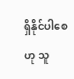ရှိနိုင်ပါစေဟု သူ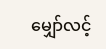မျှော်လင့်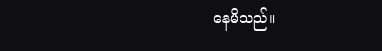နေမိသည်။